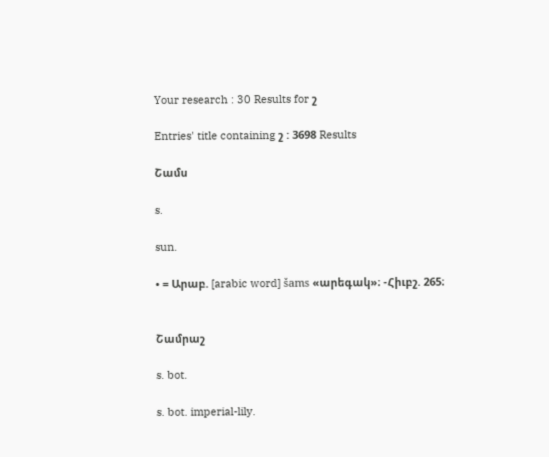Your research : 30 Results for շ

Entries' title containing շ : 3698 Results

Շամս

s.

sun.

• = Արաբ. [arabic word] šams «արեգակ»։ -Հիւբշ. 265։


Շամրաշ

s. bot.

s. bot. imperial-lily.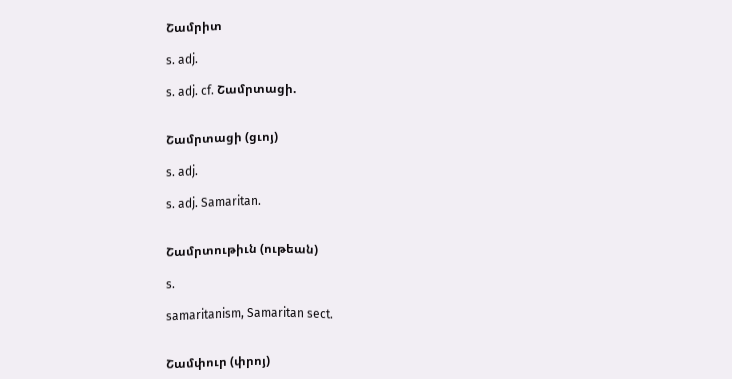Շամրիտ

s. adj.

s. adj. cf. Շամրտացի.


Շամրտացի (ցւոյ)

s. adj.

s. adj. Samaritan.


Շամրտութիւն (ութեան)

s.

samaritanism, Samaritan sect.


Շամփուր (փրոյ)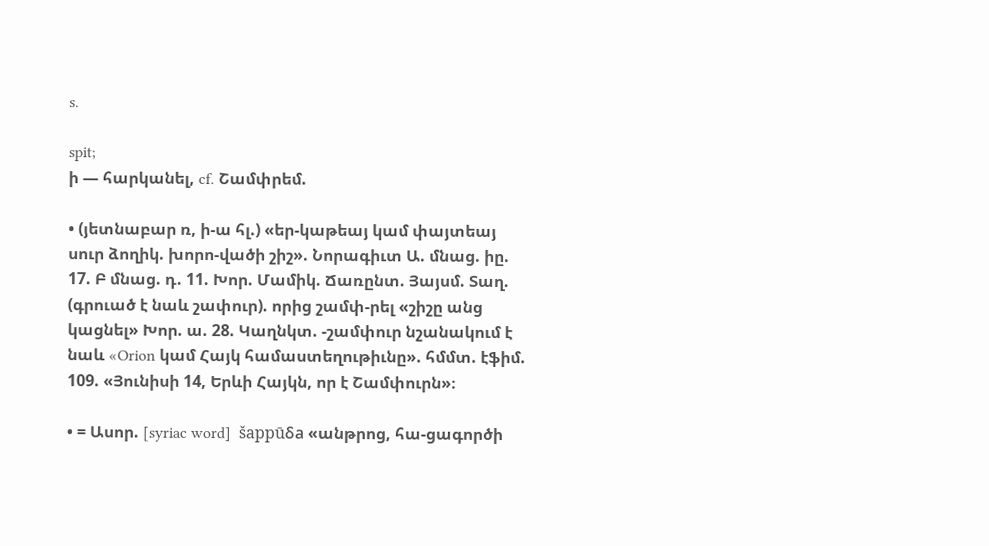s.

spit;
ի — հարկանել, cf. Շամփրեմ.

• (յետնաբար ռ, ի-ա հլ.) «եր-կաթեայ կամ փայտեայ սուր ձողիկ. խորո-վածի շիշ». Նորագիւտ Ա. մնաց. իը. 17. Բ մնաց. դ. 11. Խոր. Մամիկ. Ճառընտ. Յայսմ. Տաղ. (գրուած է նաև շափուր). որից շամփ-րել «շիշը անց կացնել» Խոր. ա. 28. Կաղնկտ. -շամփուր նշանակում է նաև «Orion կամ Հայկ համաստեղութիւնը». հմմտ. էֆիմ. 109. «Յունիսի 14, Երևի Հայկն, որ է Շամփուրն»։

• = Ասոր. [syriac word]  šappūδa «անթրոց, հա-ցագործի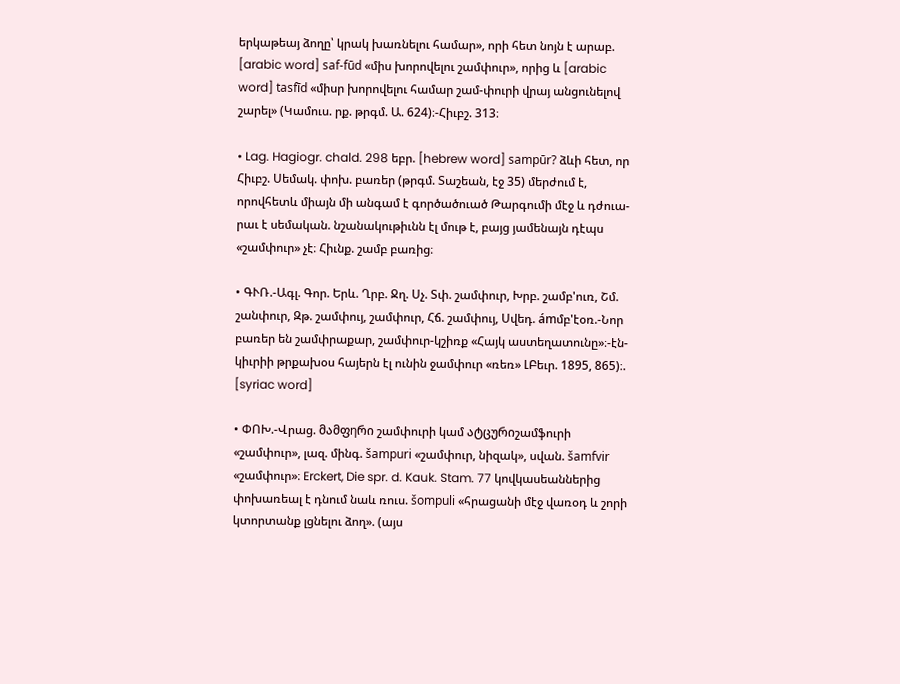երկաթեայ ձողը՝ կրակ խառնելու համար», որի հետ նոյն է արաբ. [arabic word] saf-fūd «միս խորովելու շամփուր», որից և [arabic word] tasfīd «միսր խորովելու համար շամ-փուրի վրայ անցունելով շարել» (Կամուս. րք. թրգմ. Ա. 624)։-Հիւբշ. 313։

• Lag. Hagiogr. chald. 298 եբր. [hebrew word] sampūr? ձևի հետ, որ Հիւբշ. Սեմակ. փոխ. բառեր (թրգմ. Տաշեան, էջ 35) մերժում է, որովհետև միայն մի անգամ է գործածուած Թարգումի մէջ և դժուա-րաւ է սեմական. նշանակութիւնն էլ մութ է, բայց յամենայն դէպս «շամփուր» չէ։ Հիւնք. շամբ բառից։

• ԳՒՌ.-Ագլ. Գոր. Երև. Ղրբ. Ջղ. Սչ. Տփ. շամփուր, Խրբ. շամբ'ուռ, Շմ. շանփուր, Զթ. շամփույ, շամփուր, Հճ. շամփույ, Սվեդ. ámմբ'էօռ.-Նոր բառեր են շամփրաքար, շամփուր-կշիռք «Հայկ աստեղատունը»։-էն-կիւրիի թրքախօս հայերն էլ ունին ջամփուր «ռեռ» ԼԲեւր. 1895, 865)։. [syriac word]

• ՓՈԽ.-Վրաց. მამფηრი շամփուրի կամ ატცურიշամֆուրի «շամփուր», լազ. մինգ. šampuri «շամփուր, նիզակ», սվան. šamfvir «շամփուր»։ Erckert, Die spr. d. Kauk. Stam. 77 կովկասեաններից փոխառեալ է դնում նաև ռուս. šompuli «հրացանի մէջ վառօդ և շորի կտորտանք լցնելու ձող». (այս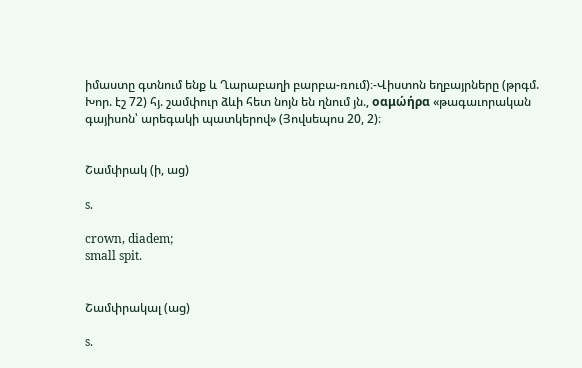իմաստը գտնում ենք և Ղարաբաղի բարբա-ռում)։-Վիստոն եղբայրները (թրգմ. Խոր. էշ 72) հյ. շամփուր ձևի հետ նոյն են ղնում յն., οαμώήρα «թագաւորական գայիսոն՝ արեգակի պատկերով» (Յովսեպոս 20, 2)։


Շամփրակ (ի, աց)

s.

crown, diadem;
small spit.


Շամփրակալ (աց)

s.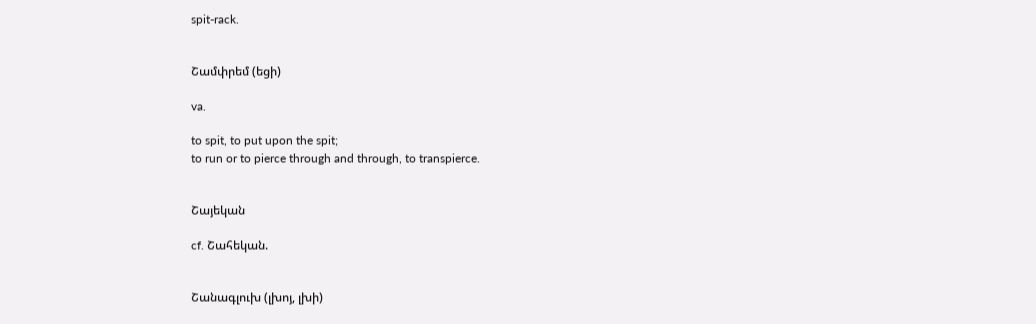spit-rack.


Շամփրեմ (եցի)

va.

to spit, to put upon the spit;
to run or to pierce through and through, to transpierce.


Շայեկան

cf. Շահեկան.


Շանագլուխ (լխոյ, լխի)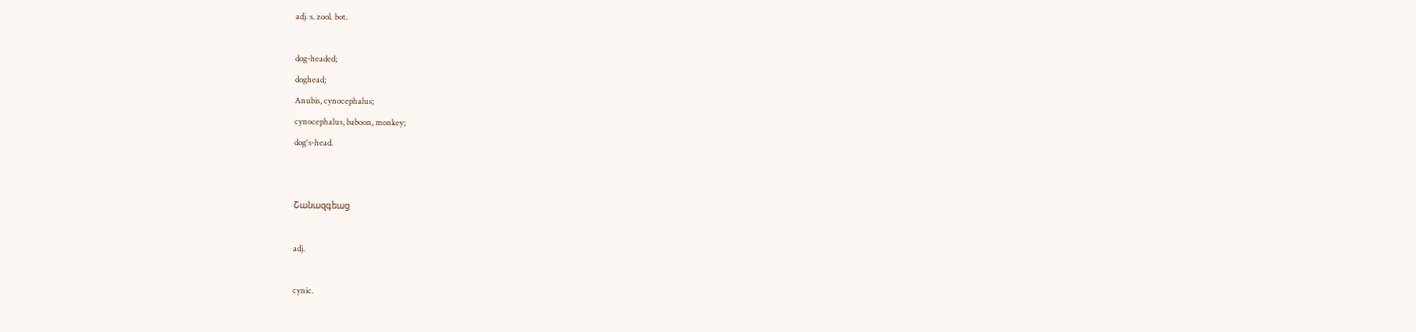adj. s. zool. bot.

dog-headed;
doghead;
Anubis, cynocephalus;
cynocephalus, baboon, monkey;
dog's-head.


Շանազգեաց

adj.

cynic.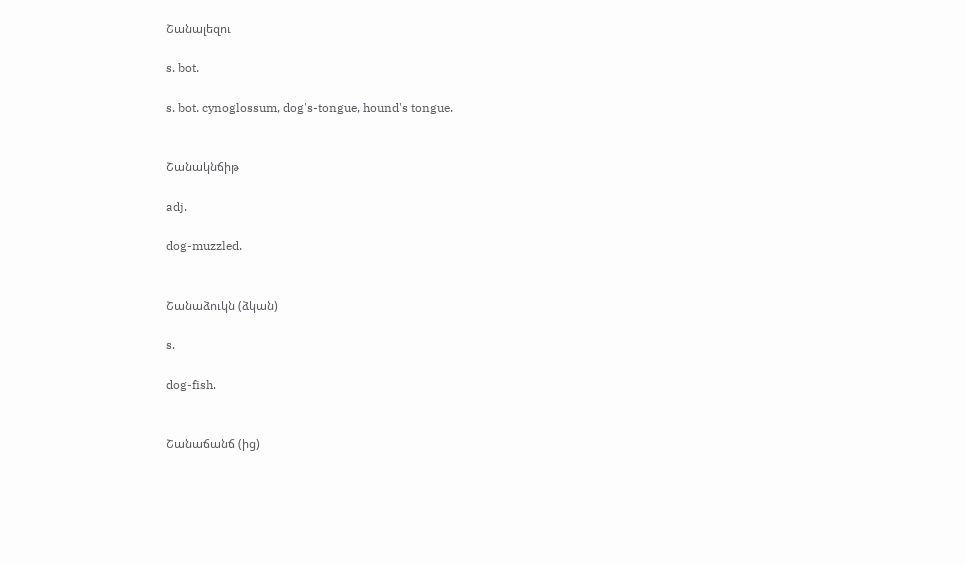Շանալեզու

s. bot.

s. bot. cynoglossum, dog's-tongue, hound's tongue.


Շանակնճիթ

adj.

dog-muzzled.


Շանաձուկն (ձկան)

s.

dog-fish.


Շանաճանճ (ից)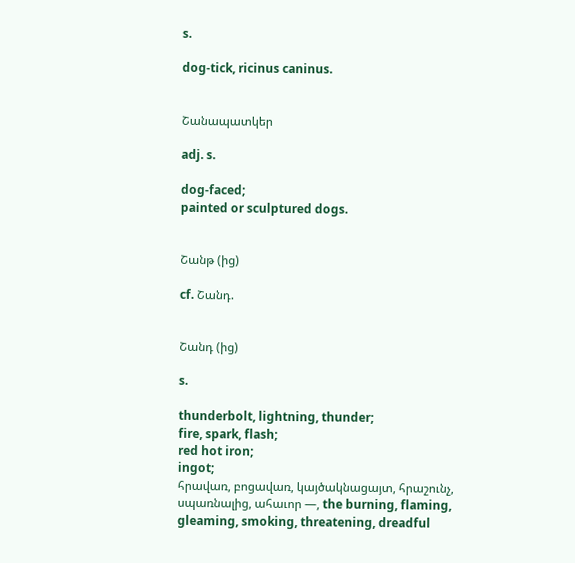s.

dog-tick, ricinus caninus.


Շանապատկեր

adj. s.

dog-faced;
painted or sculptured dogs.


Շանթ (ից)

cf. Շանդ.


Շանդ (ից)

s.

thunderbolt, lightning, thunder;
fire, spark, flash;
red hot iron;
ingot;
հրավառ, բոցավառ, կայծակնացայտ, հրաշունչ, սպառնալից, ահաւոր —, the burning, flaming, gleaming, smoking, threatening, dreadful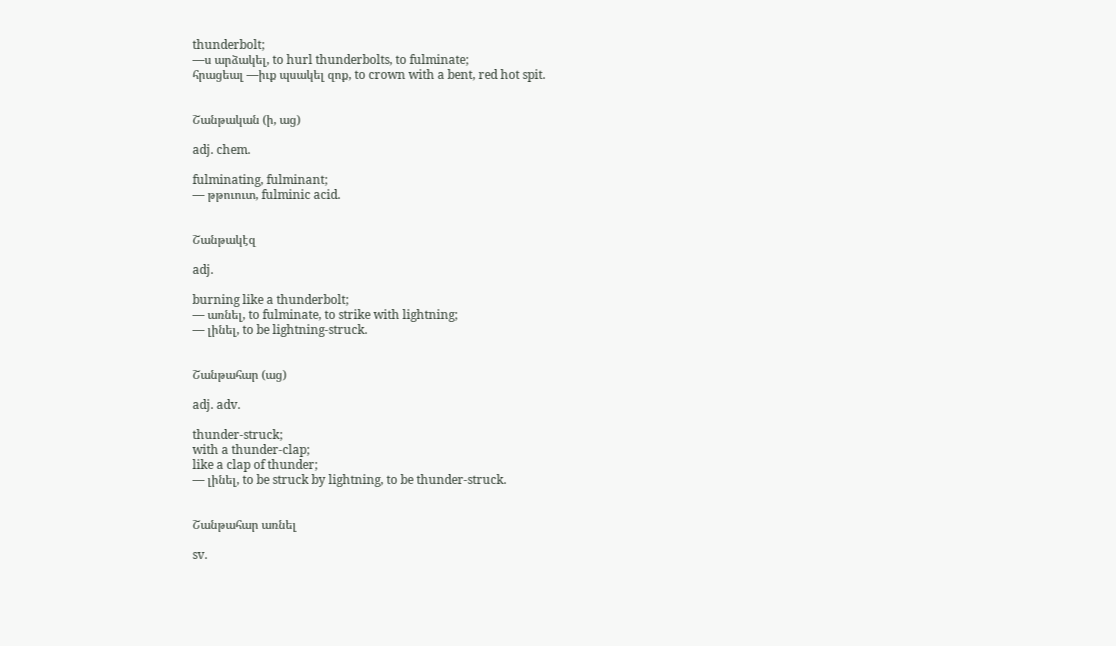thunderbolt;
—ս արձակել, to hurl thunderbolts, to fulminate;
հրացեալ —իւք պսակել զոք, to crown with a bent, red hot spit.


Շանթական (ի, աց)

adj. chem.

fulminating, fulminant;
— թթուուտ, fulminic acid.


Շանթակէզ

adj.

burning like a thunderbolt;
— առնել, to fulminate, to strike with lightning;
— լինել, to be lightning-struck.


Շանթահար (աց)

adj. adv.

thunder-struck;
with a thunder-clap;
like a clap of thunder;
— լինել, to be struck by lightning, to be thunder-struck.


Շանթահար առնել

sv.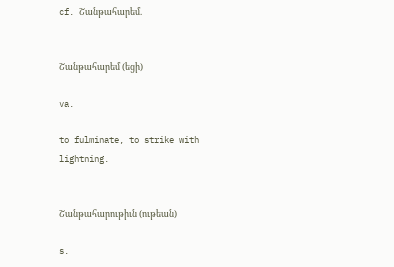cf. Շանթահարեմ.


Շանթահարեմ (եցի)

va.

to fulminate, to strike with lightning.


Շանթահարութիւն (ութեան)

s.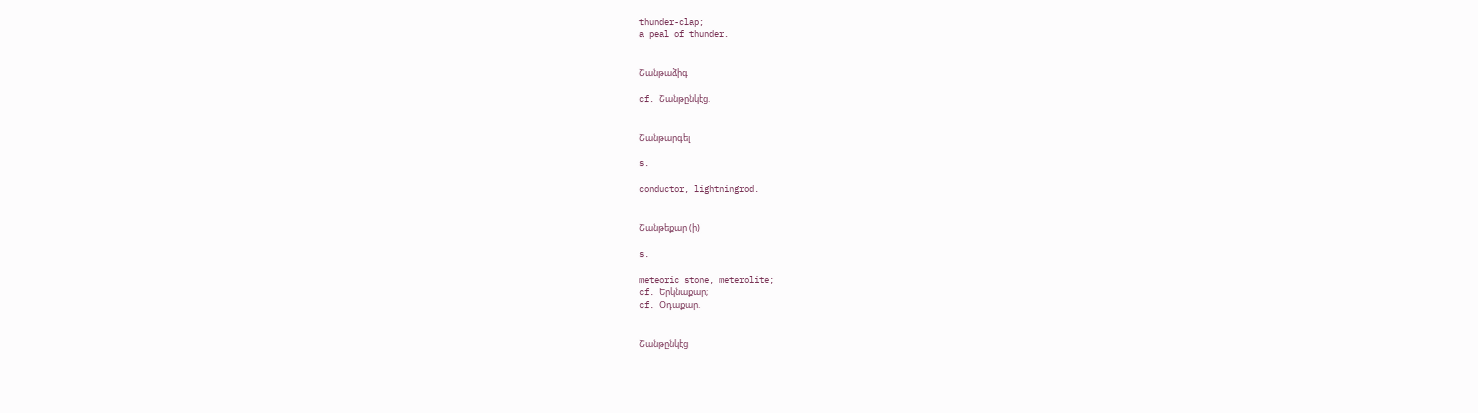thunder-clap;
a peal of thunder.


Շանթաձիգ

cf. Շանթընկէց.


Շանթարգել

s.

conductor, lightningrod.


Շանթեքար (ի)

s.

meteoric stone, meterolite;
cf. Երկնաքար;
cf. Օդաքար.


Շանթընկէց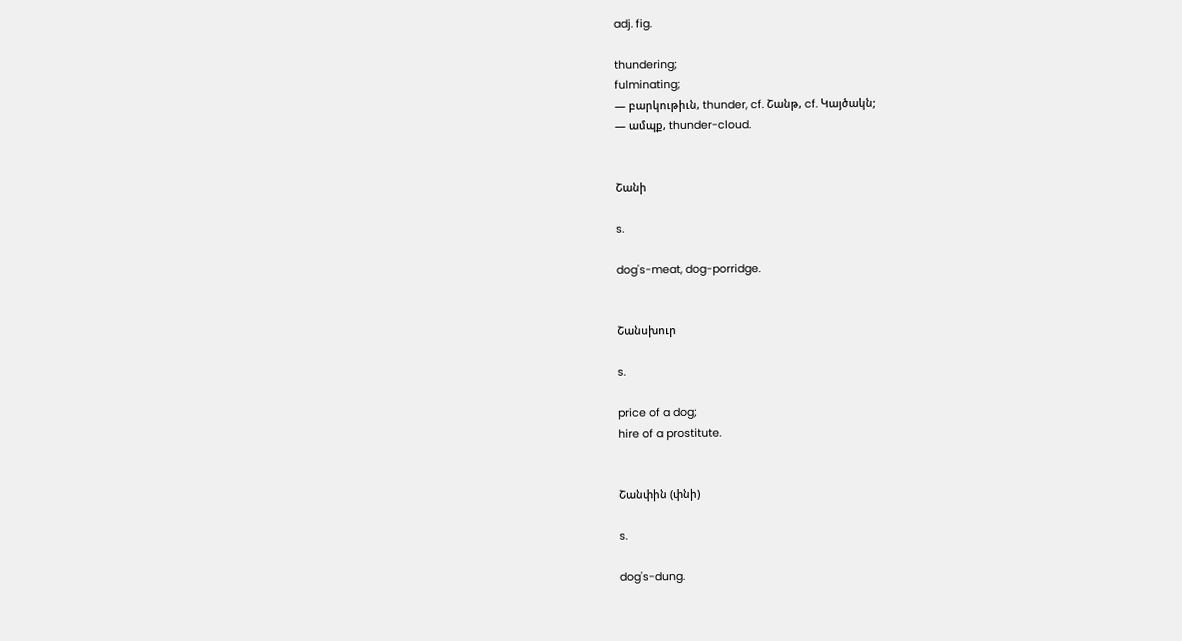adj. fig.

thundering;
fulminating;
— բարկութիւն, thunder, cf. Շանթ, cf. Կայծակն;
— ամպք, thunder-cloud.


Շանի

s.

dog's-meat, dog-porridge.


Շանսխուր

s.

price of a dog;
hire of a prostitute.


Շանփին (փնի)

s.

dog's-dung.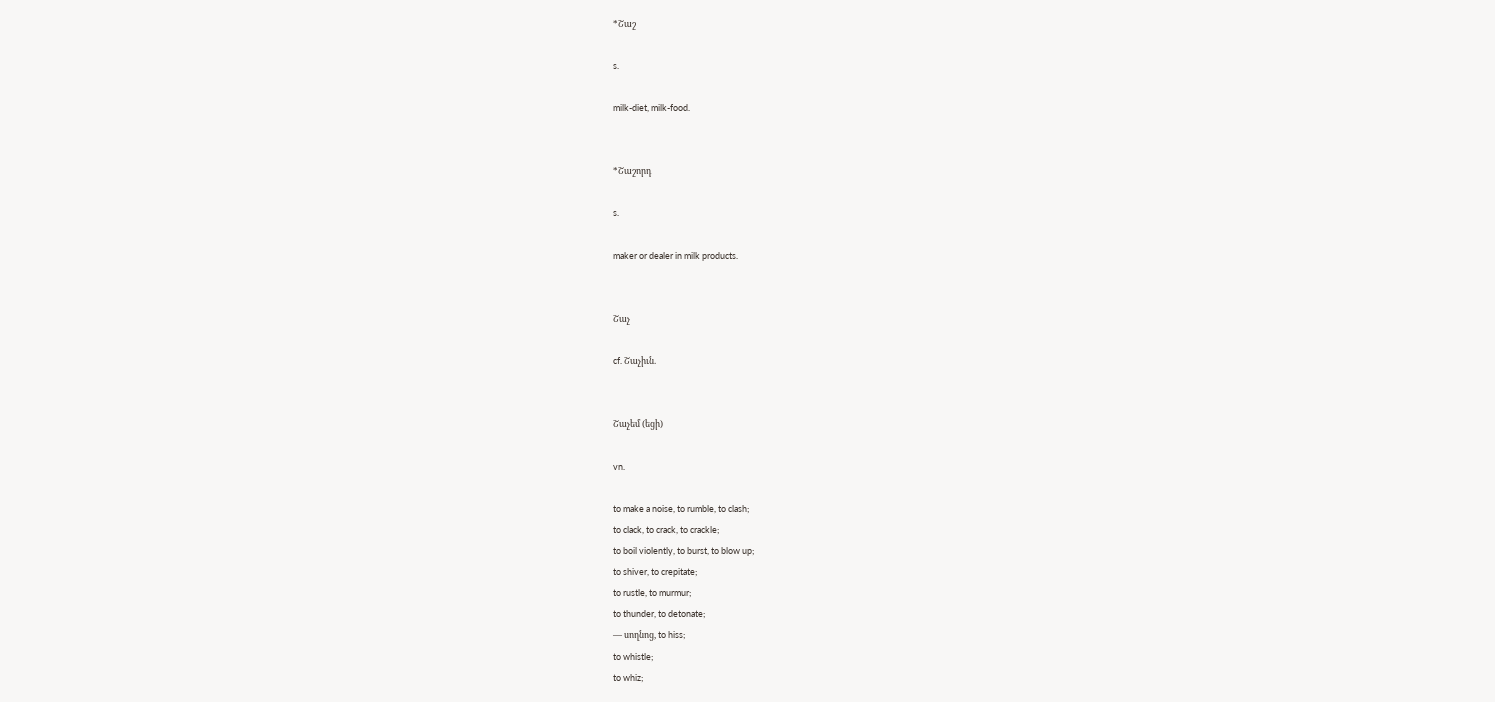*Շաշ

s.

milk-diet, milk-food.


*Շաշորդ

s.

maker or dealer in milk products.


Շաչ

cf. Շաչիւն.


Շաչեմ (եցի)

vn.

to make a noise, to rumble, to clash;
to clack, to crack, to crackle;
to boil violently, to burst, to blow up;
to shiver, to crepitate;
to rustle, to murmur;
to thunder, to detonate;
— սողնոց, to hiss;
to whistle;
to whiz;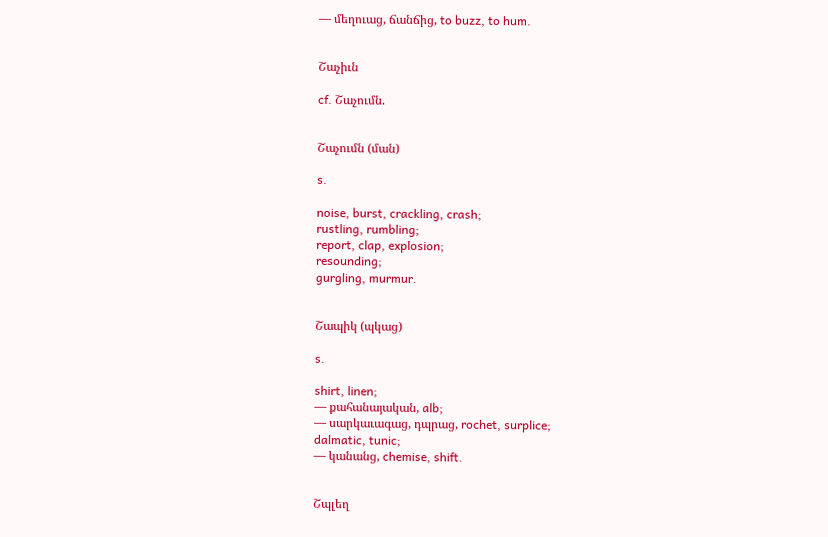— մեղուաց, ճանճից, to buzz, to hum.


Շաչիւն

cf. Շաչումն.


Շաչումն (ման)

s.

noise, burst, crackling, crash;
rustling, rumbling;
report, clap, explosion;
resounding;
gurgling, murmur.


Շապիկ (պկաց)

s.

shirt, linen;
— քահանայական, alb;
— սարկաւագաց, դպրաց, rochet, surplice;
dalmatic, tunic;
— կանանց, chemise, shift.


Շպլեղ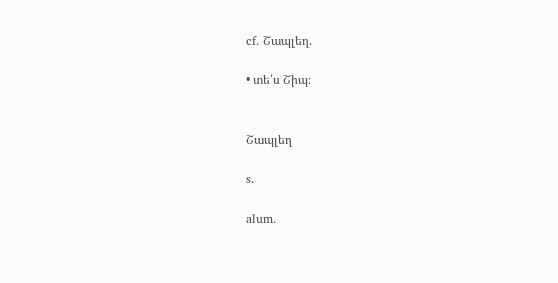cf. Շապլեղ.

• տե՛ս Շիպ։


Շապլեղ

s.

alum.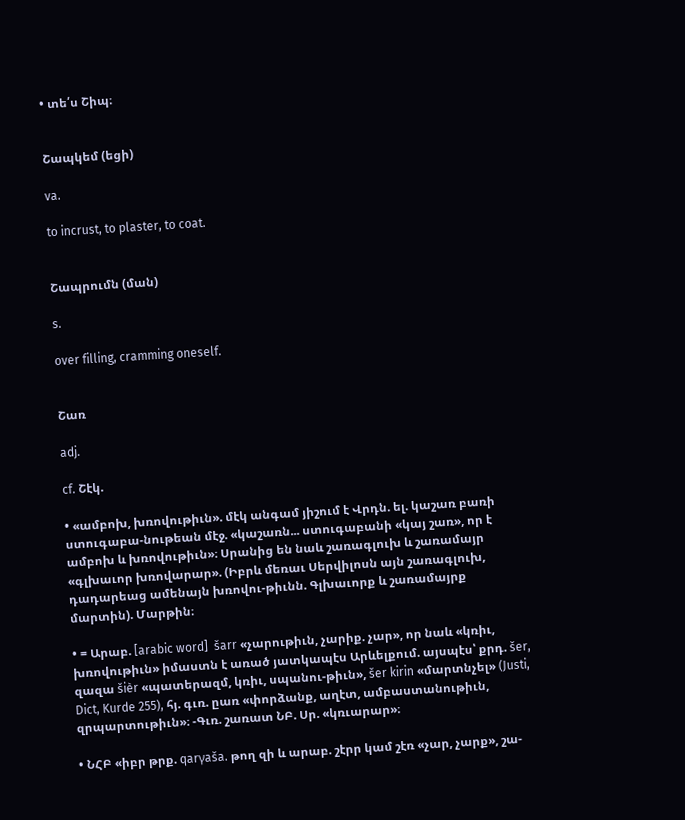• տե՛ս Շիպ։


Շապկեմ (եցի)

va.

to incrust, to plaster, to coat.


Շապրումն (ման)

s.

over filling, cramming oneself.


Շառ

adj.

cf. Շէկ.

• «ամբոխ, խռովութիւն». մէկ անգամ յիշում է Վրդն. ել. կաշառ բառի ստուգաբա-նութեան մէջ. «կաշառն... ստուգաբանի «կայ շառ», որ է ամբոխ և խռովութիւն»։ Սրանից են նաև շառագլուխ և շառամայր «գլխաւոր խռովարար». (Իբրև մեռաւ Սերվիլոսն այն շառագլուխ, դադարեաց ամենայն խռովու-թիւնն. Գլխաւորք և շառամայրք մարտին). Մարթին։

• = Արաբ. [arabic word]  šarr «չարութիւն, չարիք. չար», որ նաև «կռիւ, խռովութիւն» իմաստն է առած յատկապէս Արևելքում. այսպէս՝ քրդ. šer, զազա šièr «պատերազմ, կռիւ, սպանու-թիւն», šer kirin «մարտնչել» (Justi, Dict, Kurde 255), հյ. գւռ. ըառ «փորձանք, աղէտ, ամբաստանութիւն, զրպարտութիւն»։ -Գւռ. շառատ ՆԲ. Սր. «կռւարար»։

• ՆՀԲ «իբր թրք. qarγaša. թող զի և արաբ. շէրր կամ շէռ «չար, չարք», շա-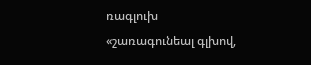ռագլուխ «շառագունեալ գլխով,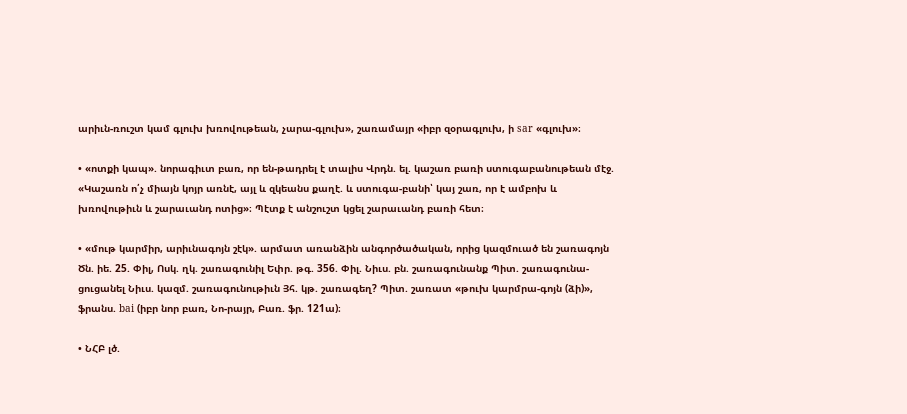արիւն-ռուշտ կամ գլուխ խռովութեան, չարա-գլուխ», շառամայր «իբր զօրագլուխ, ի sar «գլուխ»։

• «ոտքի կապ». նորագիւտ բառ, որ են-թադրել է տալիս Վրդն. ել. կաշառ բառի ստուգաբանութեան մէջ. «Կաշառն ո՛չ միայն կոյր առնէ, այլ և զկեանս քաղէ. և ստուգա-բանի՝ կայ շառ, որ է ամբոխ և խռովութիւն և շարաւանդ ոտից»։ Պէտք է անշուշտ կցել շարաւանդ բառի հետ։

• «մութ կարմիր, արիւնագոյն շէկ». արմատ առանձին անգործածական, որից կազմուած են շառագոյն Ծն. իե. 25. Փիլ, Ոսկ. ղկ. շառագունիլ Եփր. թգ. 356. Փիլ. Նիւս. բն. շառագունանք Պիտ. շառագունա-ցուցանել Նիւս. կազմ. շառագունութիւն Յհ. կթ. շառագեղ? Պիտ. շառատ «թուխ կարմրա-գոյն (ձի)», ֆրանս. bai (իբր նոր բառ, Նո-րայր, Բառ. ֆր. 121ա)։

• ՆՀԲ լծ.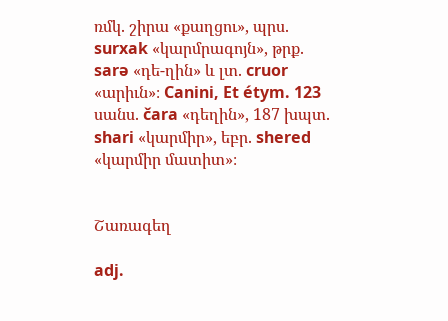ռմկ. շիրա «քաղցու», պրս. surxak «կարմրագոյն», թրք. sarə «դե-ղին» և լտ. cruor «արիւն»։ Canini, Et étym. 123 սանս. čara «դեղին», 187 խպտ. shari «կարմիր», եբր. shered «կարմիր մատիտ»։


Շառագեղ

adj.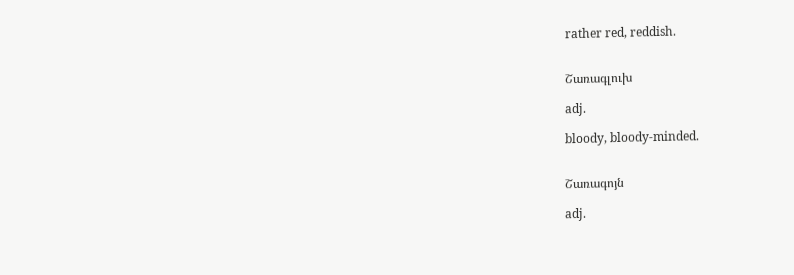rather red, reddish.


Շառագլուխ

adj.

bloody, bloody-minded.


Շառագոյն

adj.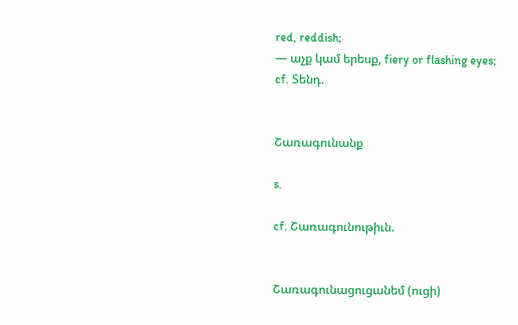red, reddish;
— աչք կամ երեսք, fiery or flashing eyes;
cf. Տենդ.


Շառագունանք

s.

cf. Շառագունութիւն.


Շառագունացուցանեմ (ուցի)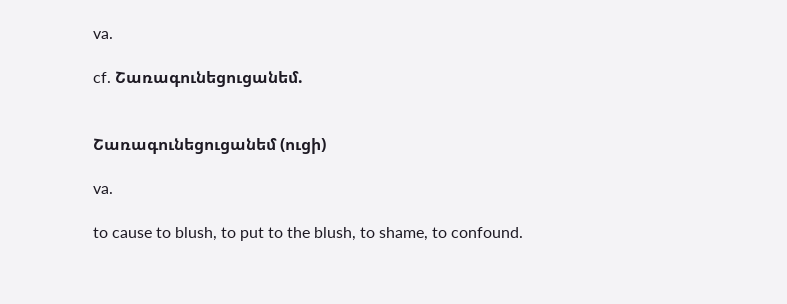va.

cf. Շառագունեցուցանեմ.


Շառագունեցուցանեմ (ուցի)

va.

to cause to blush, to put to the blush, to shame, to confound.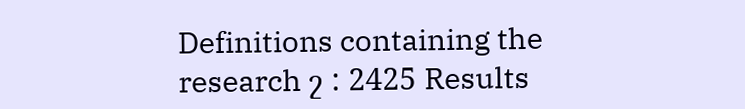Definitions containing the research շ : 2425 Results